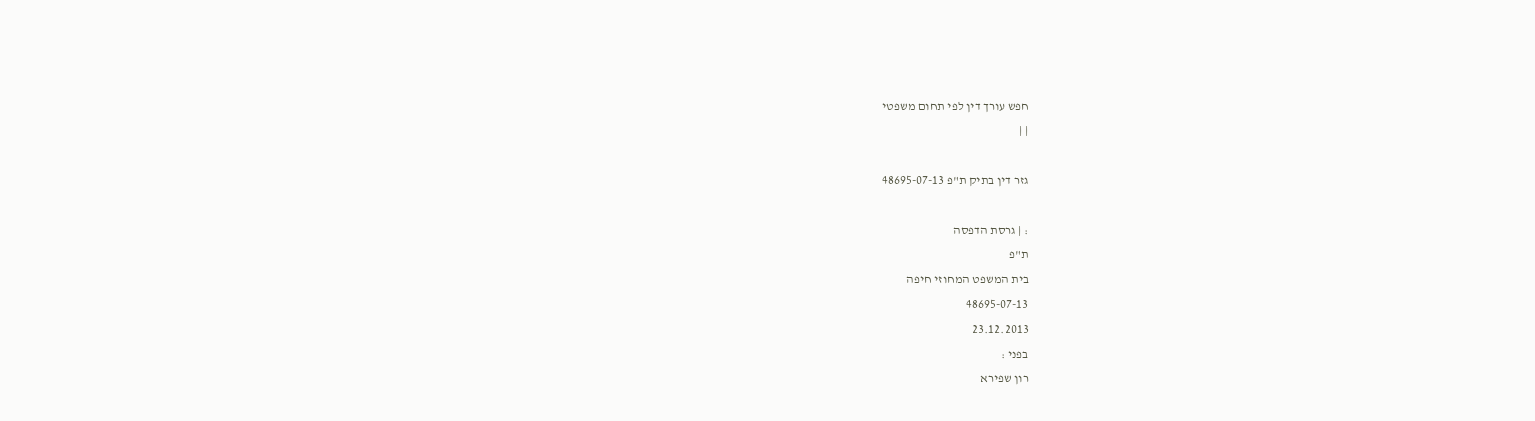חפש עורך דין לפי תחום משפטי
| |

גזר דין בתיק ת"פ 48695-07-13

: | גרסת הדפסה
ת"פ
בית המשפט המחוזי חיפה
48695-07-13
23.12.2013
בפני :
רון שפירא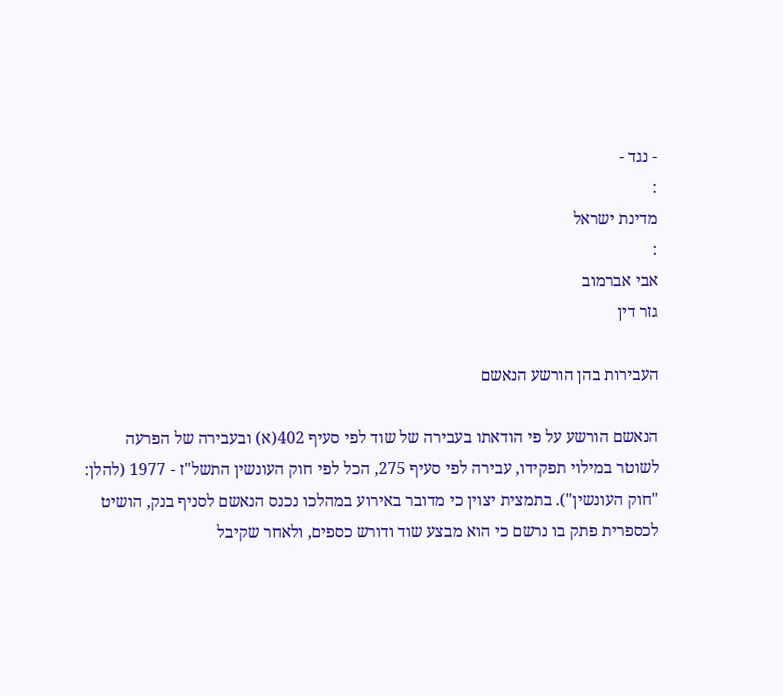- נגד -
:
מדינת ישראל
:
אבי אברמוב
גזר דין

העבירות בהן הורשע הנאשם

הנאשם הורשע על פי הודאתו בעבירה של שוד לפי סעיף 402(א) ובעבירה של הפרעה לשוטר במילוי תפקידו, עבירה לפי סעיף 275, הכל לפי חוק העונשין התשל"ז - 1977 (להלן: "חוק העונשין"). בתמצית יצוין כי מדובר באירוע במהלכו נכנס הנאשם לסניף בנק, הושיט לכספרית פתק בו נרשם כי הוא מבצע שוד ודורש כספים, ולאחר שקיבל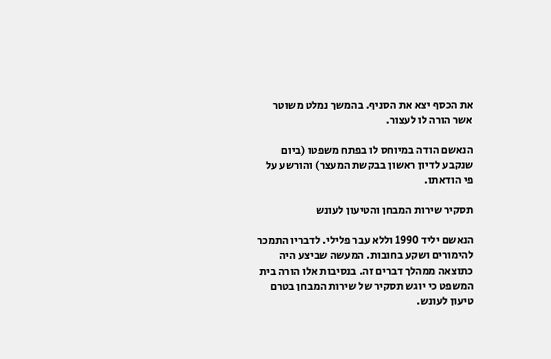את הכסף יצא את הסניף. בהמשך נמלט משוטר אשר הורה לו לעצור.

הנאשם הודה במיוחס לו בפתח משפטו (ביום שנקבע לדיון ראשון בבקשת המעצר) והורשע על פי הודאתו.

תסקיר שירות המבחן והטיעון לעונש

הנאשם יליד 1990 וללא עבר פלילי. לדבריו התמכר להימורים ושקע בחובות. המעשה שביצע היה כתוצאה ממהלך דברים זה. בנסיבות אלו הורה בית המשפט כי יוגש תסקיר של שירות המבחן בטרם טיעון לעונש.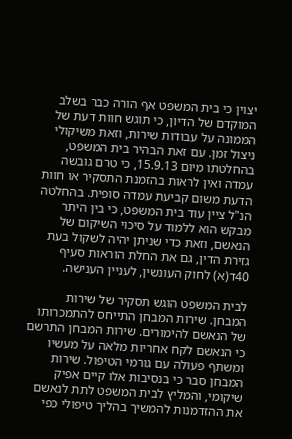יצוין כי בית המשפט אף הורה כבר בשלב המוקדם של הדיון, כי תוגש חוות דעת של הממונה על עבודות שירות, וזאת משיקולי ניצול זמן. עם זאת הבהיר בית המשפט, בהחלטתו מיום 15.9.13, כי טרם גובשה עמדה ואין לראות בהזמנת התסקיר או חוות הדעת משום קביעת עמדה סופית. בהחלטה הנ"ל ציין עוד בית המשפט, כי בין היתר מבקש הוא ללמוד על סיכוי השיקום של הנאשם, וזאת כדי שניתן יהיה לשקול בעת גזירת הדין, גם את החלת הוראות סעיף 40ד(א) לחוק העונשין, לעניין הענישה.

לבית המשפט הוגש תסקיר של שירות המבחן. שירות המבחן התייחס להתמכרותו של הנאשם להימורים. שירות המבחן התרשם כי הנאשם לקח אחריות מלאה על מעשיו ומשתף פעולה עם גורמי הטיפול. שירות המבחן סבר כי בנסיבות אלו קיים אפיק שיקומי, והמליץ לבית המשפט לתת לנאשם את ההזדמנות להמשיך בהליך טיפולי כפי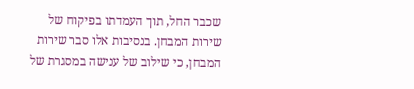שכבר החל, תוך העמדתו בפיקוח של שירות המבחן. בנסיבות אלו סבר שירות המבחן, כי שילוב של ענישה במסגרת של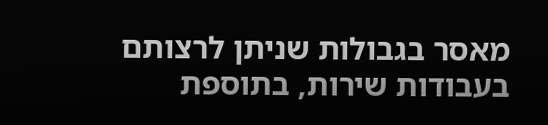מאסר בגבולות שניתן לרצותם בעבודות שירות, בתוספת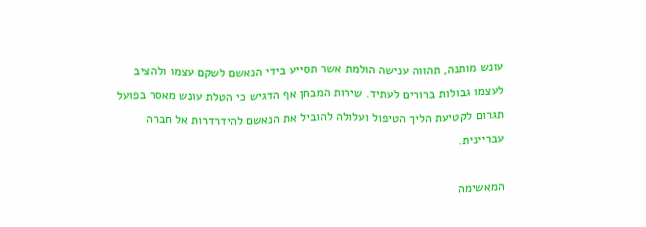עונש מותנה, תהווה ענישה הולמת אשר תסייע בידי הנאשם לשקם עצמו ולהציב לעצמו גבולות ברורים לעתיד. שירות המבחן אף הדגיש כי הטלת עונש מאסר בפועל תגרום לקטיעת הליך הטיפול ועלולה להוביל את הנאשם להידרדרות אל חברה עבריינית.

המאשימה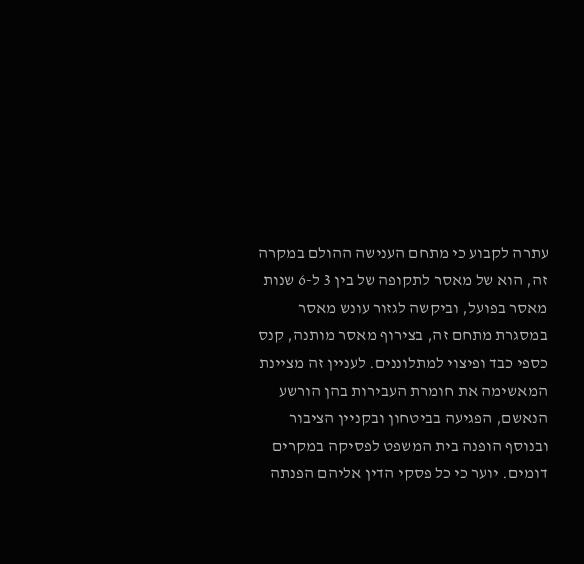עתרה לקבוע כי מתחם הענישה ההולם במקרה זה, הוא של מאסר לתקופה של בין 3 ל-6 שנות מאסר בפועל, וביקשה לגזור עונש מאסר במסגרת מתחם זה, בצירוף מאסר מותנה, קנס כספי כבד ופיצוי למתלוננים. לעניין זה מציינת המאשימה את חומרת העבירות בהן הורשע הנאשם, הפגיעה בביטחון ובקניין הציבור ובנוסף הופנה בית המשפט לפסיקה במקרים דומים. יוער כי כל פסקי הדין אליהם הפנתה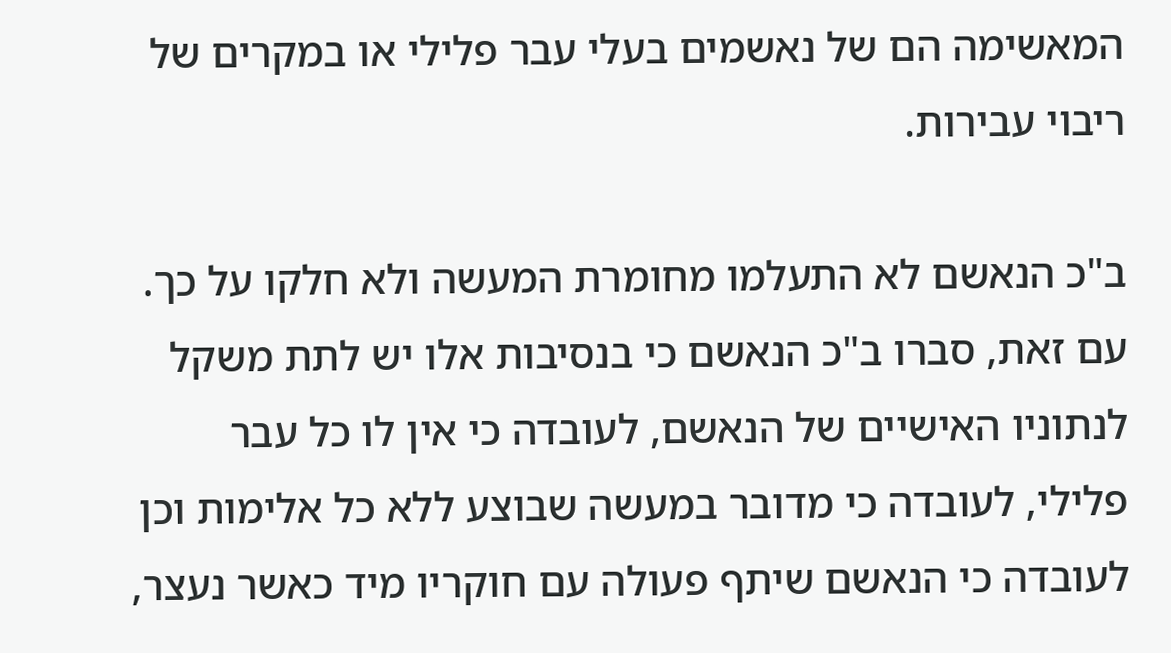המאשימה הם של נאשמים בעלי עבר פלילי או במקרים של ריבוי עבירות.

ב"כ הנאשם לא התעלמו מחומרת המעשה ולא חלקו על כך. עם זאת, סברו ב"כ הנאשם כי בנסיבות אלו יש לתת משקל לנתוניו האישיים של הנאשם, לעובדה כי אין לו כל עבר פלילי, לעובדה כי מדובר במעשה שבוצע ללא כל אלימות וכן לעובדה כי הנאשם שיתף פעולה עם חוקריו מיד כאשר נעצר,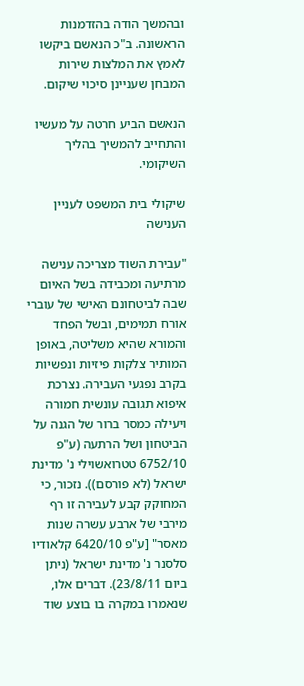ובהמשך הודה בהזדמנות הראשונה. ב"כ הנאשם ביקשו לאמץ את המלצות שירות המבחן שעניינן סיכוי שיקום.

הנאשם הביע חרטה על מעשיו והתחייב להמשיך בהליך השיקומי.

שיקולי בית המשפט לעניין הענישה

"עבירת השוד מצריכה ענישה מרתיעה ומכבידה בשל האיום שבה לביטחונם האישי של עוברי אורח תמימים, ובשל הפחד והמורא שהיא משליטה, באופן המותיר צלקות פיזיות ונפשיות בקרב נפגעי העבירה. נצרכת איפוא תגובה עונשית חמורה ויעילה כמסר ברור של הגנה על הביטחון ושל הרתעה (ע"פ 6752/10 טטרואשוילי נ' מדינת ישראל (לא פורסם)). נזכור, כי המחוקק קבע לעבירה זו רף מירבי של ארבע עשרה שנות מאסר" [ע"פ 6420/10 קלאודיו סלסנר נ' מדינת ישראל (ניתן ביום 23/8/11). דברים אלו, שנאמרו במקרה בו בוצע שוד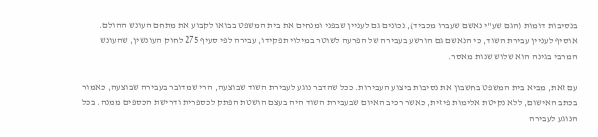בנסיבות דומות (הגם שע"י נאשם שעברו מכביד), נכונים גם לעניין שבפני ומנחים את בית המשפט בבואו לקבוע את מתחם העונש ההולם. אוסיף לעניין עבירת השוד, כי הנאשם גם הורשע בעבירה של הפרעה לשוטר במילוי תפקידו, עבירה לפי סעיף 275 לחוק העונשין, שהעונש המרבי בגינה הוא שלוש שנות מאסר.

עם זאת, מביא בית המשפט בחשבון את נסיבות ביצוע העבירות. ככל שהדבר נוגע לעבירת השוד שבוצעה, הרי שמדובר בעבירה שבוצעה, כאמור בכתב האישום, ללא נקיטת אלימות פיזית, כאשר רכיב האיום שבעבירת השוד היה בעצם הושטת הפתק לכספרית ודרישת הכספים ממנה. בכל הנוגע לעבירה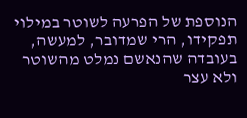הנוספת של הפרעה לשוטר במילוי תפקידו, הרי שמדובר, למעשה, בעובדה שהנאשם נמלט מהשוטר ולא עצר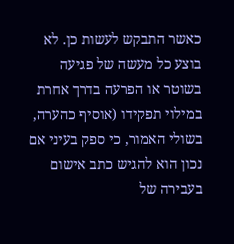כאשר התבקש לעשות כן. לא בוצע כל מעשה של פגיעה בשוטר או הפרעה בדרך אחרת במילוי תפקידו (אוסיף כהערה, בשולי האמור, כי ספק בעיני אם נכון הוא להגיש כתב אישום בעבירה של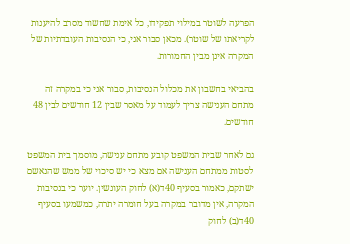הפרעה לשוטר במילוי תפקידו, כל אימת שחשוד מסרב להיענות לקריאתו של שוטר). מכאן סבור אני, כי הנסיבות העובדתיות של המקרה אינן מבין החמורות.

בהביאי בחשבון את מכלול הנסיבות, סבור אני כי במקרה זה מתחם הענישה צריך לעמוד על מאסר שבין 12 חודשים לבין 48 חודשים.

גם לאחר שבית המשפט קובע מתחם ענישה, מוסמך בית המשפט לסטות ממתחם הענישה אם מצא כי יש סיכוי של ממש שהנאשם ישתקם, כאמור בסעיף 40ד(א) לחוק העונשין. יוער כי בנסיבות המקרה, אין מדובר במקרה בעל חומרה יתרה, כמשמעו בסעיף 40ד(ב) לחוק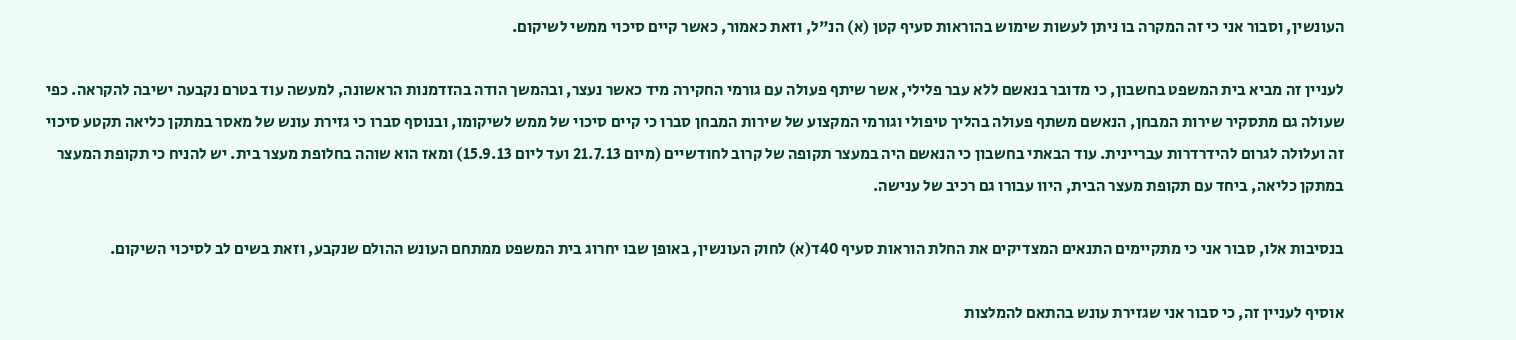העונשין, וסבור אני כי זה המקרה בו ניתן לעשות שימוש בהוראות סעיף קטן (א) הנ"ל, וזאת כאמור, כאשר קיים סיכוי ממשי לשיקום.

לעניין זה מביא בית המשפט בחשבון, כי מדובר בנאשם ללא עבר פלילי, אשר שיתף פעולה עם גורמי החקירה מיד כאשר נעצר, ובהמשך הודה בהזדמנות הראשונה, למעשה עוד בטרם נקבעה ישיבה להקראה. כפי שעולה גם מתסקיר שירות המבחן, הנאשם משתף פעולה בהליך טיפולי וגורמי המקצוע של שירות המבחן סברו כי קיים סיכוי של ממש לשיקומו, ובנוסף סברו כי גזירת עונש של מאסר במתקן כליאה תקטע סיכוי זה ועלולה לגרום להידרדרות עבריינית. עוד הבאתי בחשבון כי הנאשם היה במעצר תקופה של קרוב לחודשיים (מיום 21.7.13 ועד ליום 15.9.13) ומאז הוא שוהה בחלופת מעצר בית. יש להניח כי תקופת המעצר במתקן כליאה, ביחד עם תקופת מעצר הבית, היוו עבורו גם רכיב של ענישה.

בנסיבות אלו, סבור אני כי מתקיימים התנאים המצדיקים את החלת הוראות סעיף 40ד(א) לחוק העונשין, באופן שבו יחרוג בית המשפט ממתחם העונש ההולם שנקבע, וזאת בשים לב לסיכוי השיקום.

אוסיף לעניין זה, כי סבור אני שגזירת עונש בהתאם להמלצות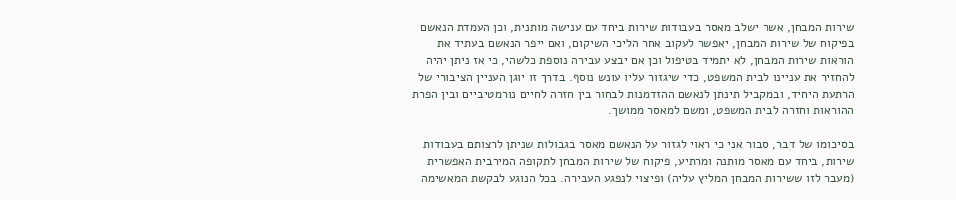שירות המבחן, אשר ישלב מאסר בעבודות שירות ביחד עם ענישה מותנית, וכן העמדת הנאשם בפיקוח של שירות המבחן, יאפשר לעקוב אחר הליכי השיקום, ואם ייפר הנאשם בעתיד את הוראות שירות המבחן, לא יתמיד בטיפול וכן אם יבצע עבירה נוספת כלשהי, כי אז ניתן יהיה להחזיר את עניינו לבית המשפט, כדי שיגזור עליו עונש נוסף. בדרך זו יוגן העניין הציבורי של הרתעת היחיד, ובמקביל תינתן לנאשם ההזדמנות לבחור בין חזרה לחיים נורמטיביים ובין הפרת ההוראות וחזרה לבית המשפט, ומשם למאסר ממושך.

בסיכומו של דבר, סבור אני כי ראוי לגזור על הנאשם מאסר בגבולות שניתן לרצותם בעבודות שירות, ביחד עם מאסר מותנה ומרתיע, פיקוח של שירות המבחן לתקופה המירבית האפשרית (מעבר לזו ששירות המבחן המליץ עליה) ופיצוי לנפגע העבירה. בכל הנוגע לבקשת המאשימה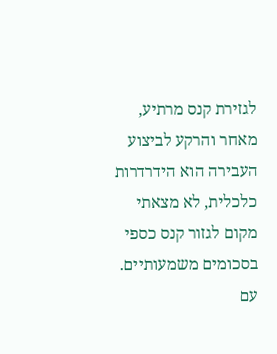לגזירת קנס מרתיע, מאחר והרקע לביצוע העבירה הוא הידרדרות כלכלית, לא מצאתי מקום לגזור קנס כספי בסכומים משמעותיים. עם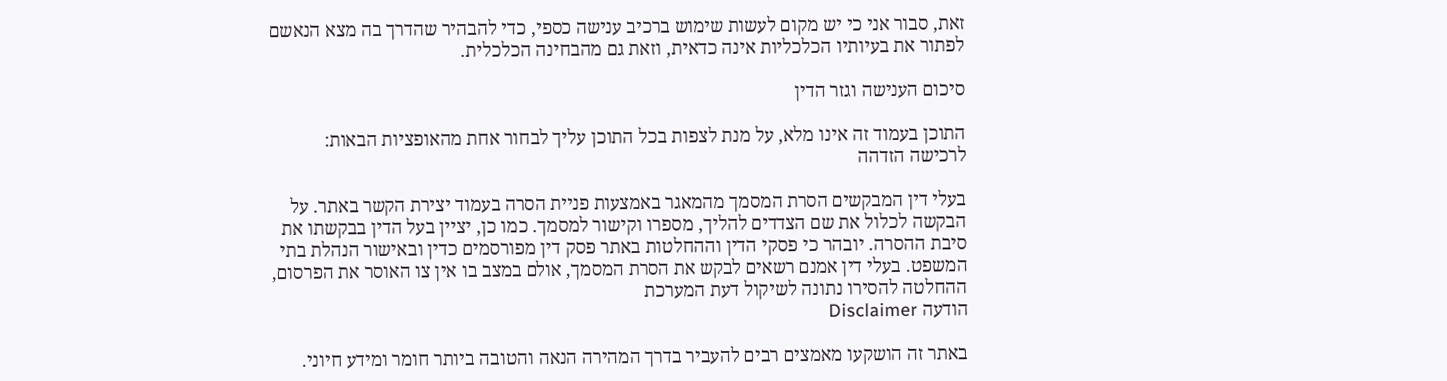זאת, סבור אני כי יש מקום לעשות שימוש ברכיב ענישה כספי, כדי להבהיר שהדרך בה מצא הנאשם לפתור את בעיותיו הכלכליות אינה כדאית, וזאת גם מהבחינה הכלכלית.

סיכום הענישה וגזר הדין

התוכן בעמוד זה אינו מלא, על מנת לצפות בכל התוכן עליך לבחור אחת מהאופציות הבאות:
לרכישה הזדהה

בעלי דין המבקשים הסרת המסמך מהמאגר באמצעות פניית הסרה בעמוד יצירת הקשר באתר. על הבקשה לכלול את שם הצדדים להליך, מספרו וקישור למסמך. כמו כן, יציין בעל הדין בבקשתו את סיבת ההסרה. יובהר כי פסקי הדין וההחלטות באתר פסק דין מפורסמים כדין ובאישור הנהלת בתי המשפט. בעלי דין אמנם רשאים לבקש את הסרת המסמך, אולם במצב בו אין צו האוסר את הפרסום, ההחלטה להסירו נתונה לשיקול דעת המערכת
הודעה Disclaimer

באתר זה הושקעו מאמצים רבים להעביר בדרך המהירה הנאה והטובה ביותר חומר ומידע חיוני.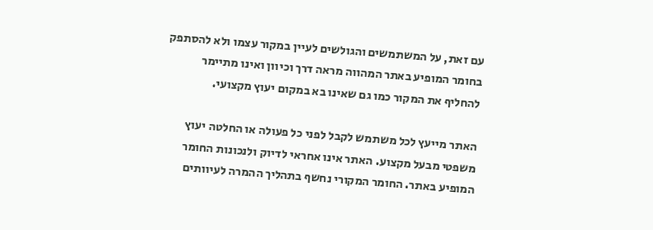עם זאת, על המשתמשים והגולשים לעיין במקור עצמו ולא להסתפק בחומר המופיע באתר המהווה מראה דרך וכיוון ואינו מתיימר להחליף את המקור כמו גם שאינו בא במקום יעוץ מקצועי.

האתר מייעץ לכל משתמש לקבל לפני כל פעולה או החלטה יעוץ משפטי מבעל מקצוע. האתר אינו אחראי לדיוק ולנכונות החומר המופיע באתר. החומר המקורי נחשף בתהליך ההמרה לעיוותים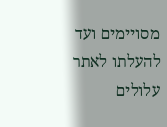מסויימים ועד להעלתו לאתר עלולים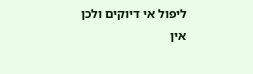ליפול אי דיוקים ולכן אין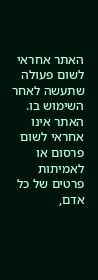האתר אחראי לשום פעולה שתעשה לאחר השימוש בו. האתר אינו אחראי לשום פרסום או לאמיתות פרטים של כל אדם,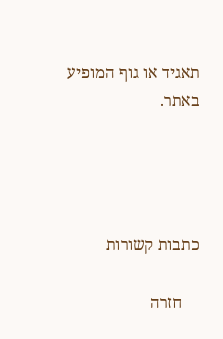תאגיד או גוף המופיע באתר.




כתבות קשורות

    חזרה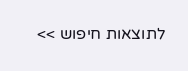לתוצאות חיפוש >>